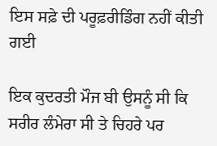ਇਸ ਸਫ਼ੇ ਦੀ ਪਰੂਫ਼ਰੀਡਿੰਗ ਨਹੀਂ ਕੀਤੀ ਗਈ

ਇਕ ਕੁਦਰਤੀ ਮੌਜ ਬੀ ਉਸਨੂੰ ਸੀ ਕਿ ਸਰੀਰ ਲੰਮੇਰਾ ਸੀ ਤੇ ਚਿਹਰੇ ਪਰ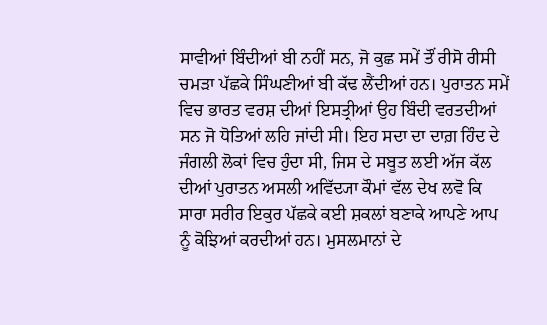ਸਾਵੀਆਂ ਬਿੰਦੀਆਂ ਬੀ ਨਹੀਂ ਸਨ, ਜੋ ਕੁਛ ਸਮੇਂ ਤੌਂ ਰੀਸੋ ਰੀਸੀ ਚਮੜਾ ਪੱਛਕੇ ਸਿੰਘਣੀਆਂ ਬੀ ਕੱਢ ਲੈਂਦੀਆਂ ਹਨ। ਪੁਰਾਤਨ ਸਮੇਂ ਵਿਚ ਭਾਰਤ ਵਰਸ਼ ਦੀਆਂ ਇਸਤ੍ਰੀਆਂ ਉਹ ਬਿੰਦੀ ਵਰਤਦੀਆਂ ਸਨ ਜੋ ਧੋਤਿਆਂ ਲਹਿ ਜਾਂਦੀ ਸੀ। ਇਹ ਸਦਾ ਦਾ ਦਾਗ਼ ਹਿੰਦ ਦੇ ਜੰਗਲੀ ਲੋਕਾਂ ਵਿਚ ਹੁੰਦਾ ਸੀ, ਜਿਸ ਦੇ ਸਬੂਤ ਲਈ ਅੱਜ ਕੱਲ ਦੀਆਂ ਪੁਰਾਤਨ ਅਸਲੀ ਅਵਿੱਦ੍ਯਾ ਕੌਮਾਂ ਵੱਲ ਦੇਖ ਲਵੋ ਕਿ ਸਾਰਾ ਸਰੀਰ ਇਕੁਰ ਪੱਛਕੇ ਕਈ ਸ਼ਕਲਾਂ ਬਣਾਕੇ ਆਪਣੇ ਆਪ ਨੂੰ ਕੋਝਿਆਂ ਕਰਦੀਆਂ ਹਨ। ਮੁਸਲਮਾਨਾਂ ਦੇ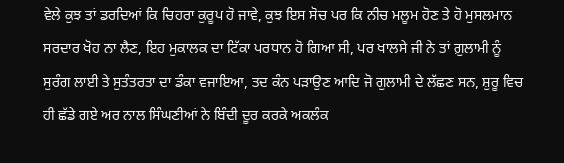ਵੇਲੇ ਕੁਝ ਤਾਂ ਡਰਦਿਆਂ ਕਿ ਚਿਹਰਾ ਕੁਰੂਪ ਹੋ ਜਾਵੇ, ਕੁਝ ਇਸ ਸੋਚ ਪਰ ਕਿ ਨੀਚ ਮਲੂਮ ਹੋਣ ਤੇ ਹੋ ਮੁਸਲਮਾਨ ਸਰਦਾਰ ਖੋਹ ਨਾ ਲੈਣ, ਇਹ ਮੁਕਾਲਕ ਦਾ ਟਿੱਕਾ ਪਰਧਾਨ ਹੋ ਗਿਆ ਸੀ, ਪਰ ਖਾਲਸੇ ਜੀ ਨੇ ਤਾਂ ਗ਼ੁਲਾਮੀ ਨੂੰ ਸੁਰੰਗ ਲਾਈ ਤੇ ਸੁਤੰਤਰਤਾ ਦਾ ਡੰਕਾ ਵਜਾਇਆ, ਤਦ ਕੰਨ ਪੜਾਉਣ ਆਦਿ ਜੋ ਗੁਲਾਮੀ ਦੇ ਲੱਛਣ ਸਨ, ਸ਼ੁਰੂ ਵਿਚ ਹੀ ਛੱਡੇ ਗਏ ਅਰ ਨਾਲ ਸਿੰਘਣੀਆਂ ਨੇ ਬਿੰਦੀ ਦੂਰ ਕਰਕੇ ਅਕਲੰਕ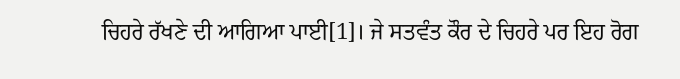ਚਿਹਰੇ ਰੱਖਣੇ ਦੀ ਆਗਿਆ ਪਾਈ[1]। ਜੇ ਸਤਵੰਤ ਕੌਰ ਦੇ ਚਿਹਰੇ ਪਰ ਇਹ ਰੋਗ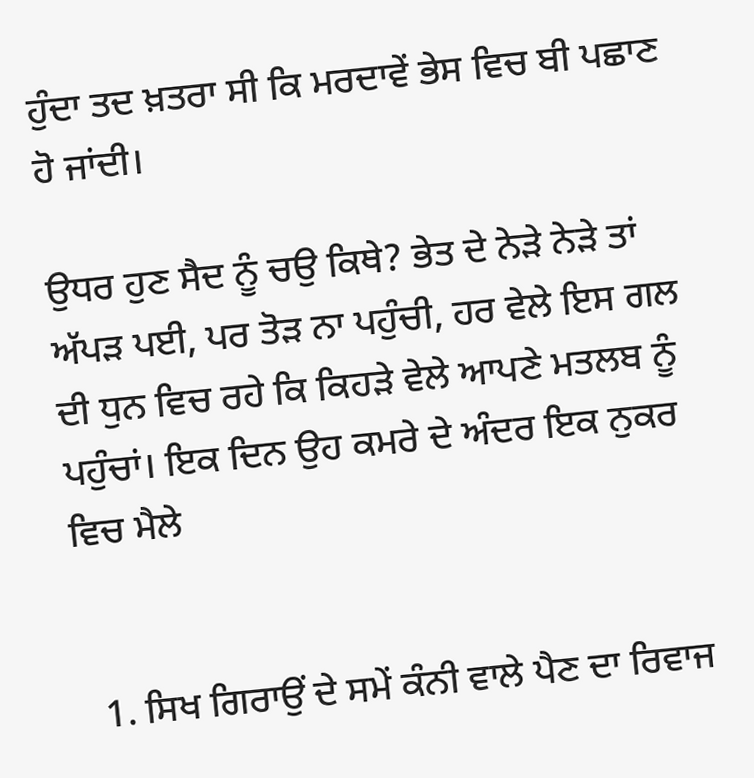ਹੁੰਦਾ ਤਦ ਖ਼ਤਰਾ ਸੀ ਕਿ ਮਰਦਾਵੇਂ ਭੇਸ ਵਿਚ ਬੀ ਪਛਾਣ ਹੋ ਜਾਂਦੀ।

ਉਧਰ ਹੁਣ ਸੈਦ ਨੂੰ ਚਉ ਕਿਥੇ? ਭੇਤ ਦੇ ਨੇੜੇ ਨੇੜੇ ਤਾਂ ਅੱਪੜ ਪਈ, ਪਰ ਤੋੜ ਨਾ ਪਹੁੰਚੀ, ਹਰ ਵੇਲੇ ਇਸ ਗਲ ਦੀ ਧੁਨ ਵਿਚ ਰਹੇ ਕਿ ਕਿਹੜੇ ਵੇਲੇ ਆਪਣੇ ਮਤਲਬ ਨੂੰ ਪਹੁੰਚਾਂ। ਇਕ ਦਿਨ ਉਹ ਕਮਰੇ ਦੇ ਅੰਦਰ ਇਕ ਨੁਕਰ ਵਿਚ ਮੈਲੇ


  1. ਸਿਖ ਗਿਰਾਉਂ ਦੇ ਸਮੇਂ ਕੰਨੀ ਵਾਲੇ ਪੈਣ ਦਾ ਰਿਵਾਜ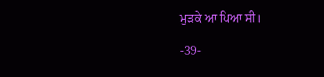ਮੁੜਕੇ ਆ ਪਿਆ ਸੀ।

-39-